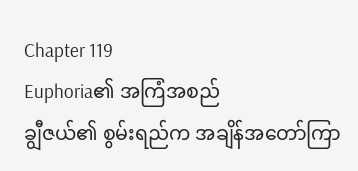Chapter 119
Euphoria၏ အကြံအစည်
ချွီဇယ်၏ စွမ်းရည်က အချိန်အတော်ကြာ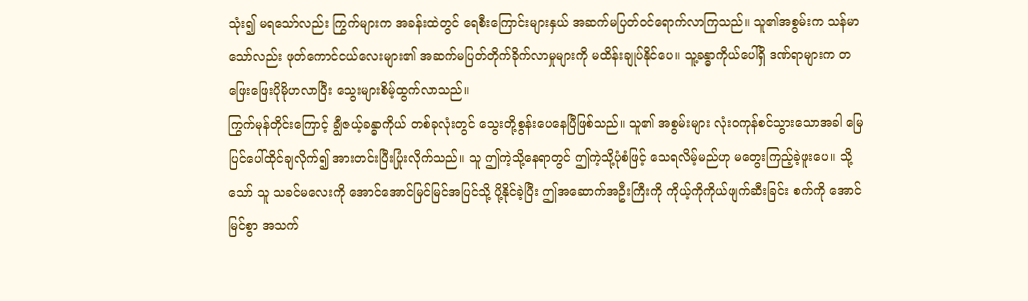သုံး၍ မရသော်လည်း ကြွက်များက အခန်းထဲတွင် ရေစီးကြောင်းများနှယ် အဆက်မပြတ်ဝင်ရောက်လာကြသည်။ သူ၏အစွမ်းက သန်မာသော်လည်း ဖုတ်ကောင်ငယ်လေးများ၏ အဆက်မပြတ်တိုက်ခိုက်လာမှုများကို မထိန်းချုပ်နိုင်ပေ။ သူ့ခန္ဓာကိုယ်ပေါ်ရှိ ဒဏ်ရာများက တဖြေးဖြေးပိုမိုဟလာပြီး သွေးများစိမ့်ထွက်လာသည်။
ကြွက်မုန်တိုင်းကြောင့် ချွီဇယ့်ခန္ဓာကိုယ် တစ်ခုလုံးတွင် သွေးတို့စွန်းပေနေပြီဖြစ်သည်။ သူ၏ အစွမ်းများ လုံးဝကုန်စင်သွားသောအခါ မြေပြင်ပေါ်ထိုင်ချလိုက်၍ အားတင်းပြီးပြုံးလိုက်သည်။ သူ ဤကဲ့သို့နေရာတွင် ဤကဲ့သို့ပုံစံဖြင့် သေရလိမ့်မည်ဟု မတွေးကြည့်ခဲ့ဖူးပေ။ သို့သော် သူ သခင်မလေးကို အောင်အောင်မြင်မြင်အပြင်သို့ ပို့နိုင်ခဲ့ပြီး ဤအဆောက်အဦးကြီးကို ကိုယ့်ကိုကိုယ်ဖျက်ဆီးခြင်း စက်ကို အောင်မြင်စွာ အသက်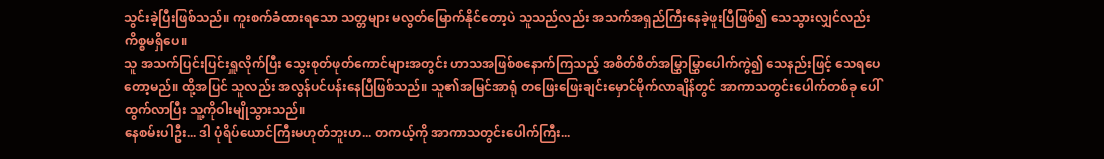သွင်းခဲ့ပြီးဖြစ်သည်။ ကူးစက်ခံထားရသော သတ္တများ မလွတ်မြောက်နိုင်တော့ပဲ သူသည်လည်း အသက်အရှည်ကြီးနေခဲ့ဖူးပြီဖြစ်၍ သေသွားလျှင်လည်း ကိစ္စမရှိပေ။
သူ အသက်ပြင်းပြင်းရှူလိုက်ပြီး သွေးစုတ်ဖုတ်ကောင်များအတွင်း ဟာသအဖြစ်စနောက်ကြသည့် အစိတ်စိတ်အမြွှာမြွှာပေါက်ကွဲ၍ သေနည်းဖြင့် သေရပေတော့မည်။ ထို့အပြင် သူလည်း အလွန်ပင်ပန်းနေပြီဖြစ်သည်။ သူ၏အမြင်အာရုံ တဖြေးဖြေးချင်းမှောင်မိုက်လာချိန်တွင် အာကာသတွင်းပေါက်တစ်ခု ပေါ်ထွက်လာပြီး သူ့ကိုဝါးမျိုသွားသည်။
နေစမ်းပါဦး... ဒါ ပုံရိပ်ယောင်ကြီးမဟုတ်ဘူးဟ... တကယ့်ကို အာကာသတွင်းပေါက်ကြီး...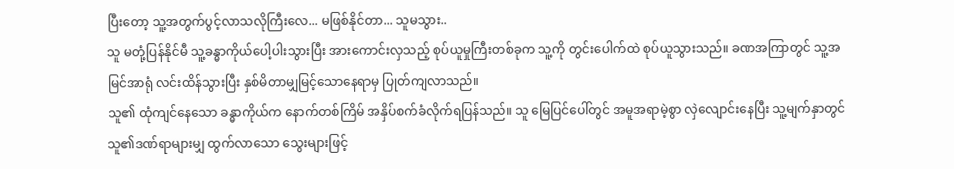ပြီးတော့ သူ့အတွက်ပွင့်လာသလိုကြီးလေ... မဖြစ်နိုင်တာ... သူမသွား..
သူ မတုံ့ပြန်နိုင်မီ သူ့ခန္ဓာကိုယ်ပေါ့ပါးသွားပြီး အားကောင်းလှသည့် စုပ်ယူမှုကြီးတစ်ခုက သူ့ကို တွင်းပေါက်ထဲ စုပ်ယူသွားသည်။ ခဏအကြာတွင် သူ့အမြင်အာရုံ လင်းထိန်သွားပြီး နှစ်မိတာမျှမြင့်သောနေရာမှ ပြုတ်ကျလာသည်။
သူ၏ ထုံကျင်နေသော ခန္ဓာကိုယ်က နောက်တစ်ကြိမ် အနှိပ်စက်ခံလိုက်ရပြန်သည်။ သူ မြေပြင်ပေါ်တွင် အမူအရာမဲ့စွာ လှဲလျောင်းနေပြီး သူ့မျက်နှာတွင် သူ၏ဒဏ်ရာများမျှ ထွက်လာသော သွေးများဖြင့်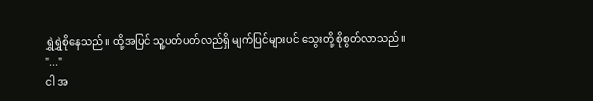ရွှဲရွှဲစိုနေသည်။ ထို့အပြင် သူ့ပတ်ပတ်လည်ရှိ မျက်ပြင်များပင် သွေးတို့ စိုစွတ်လာသည်။
"..."
ငါ အ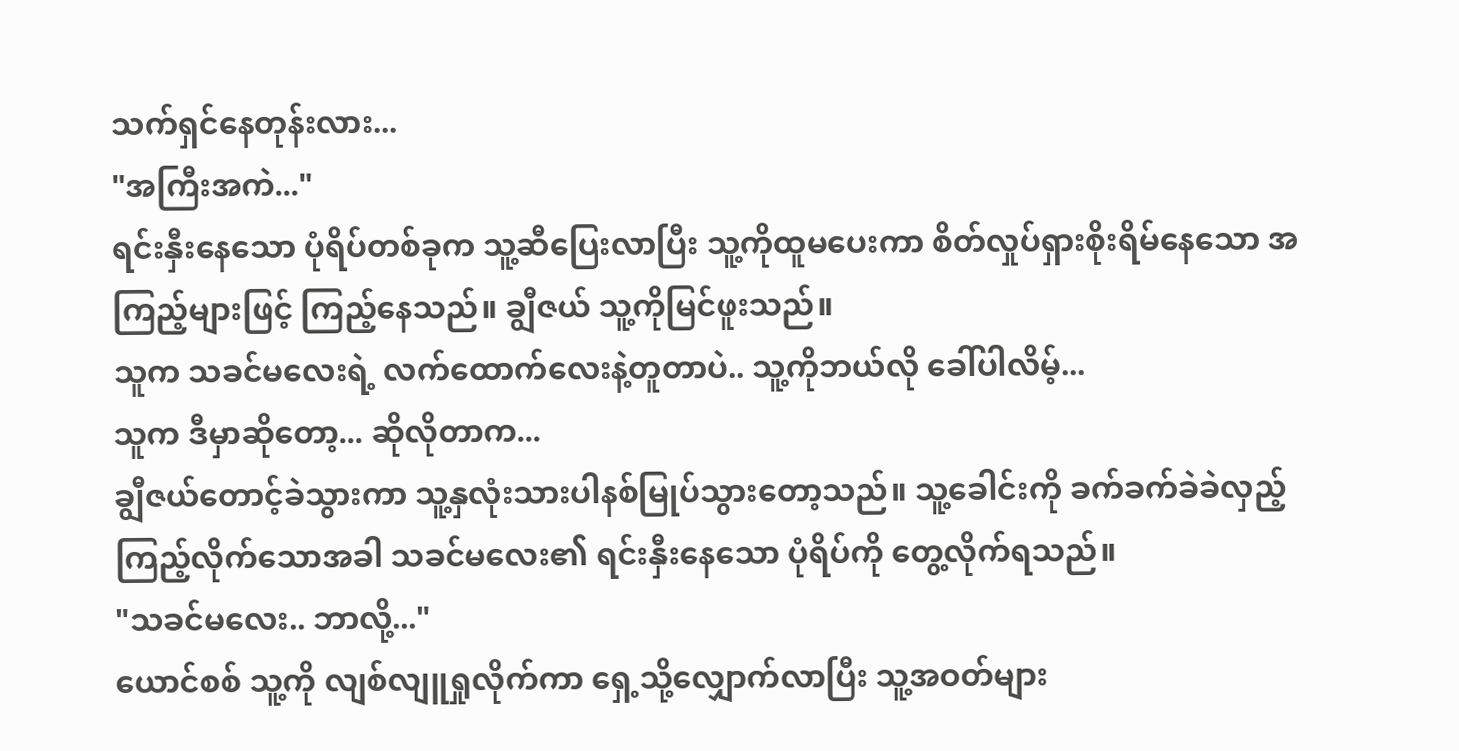သက်ရှင်နေတုန်းလား...
"အကြီးအကဲ..."
ရင်းနှီးနေသော ပုံရိပ်တစ်ခုက သူ့ဆီပြေးလာပြီး သူ့ကိုထူမပေးကာ စိတ်လှုပ်ရှားစိုးရိမ်နေသော အကြည့်များဖြင့် ကြည့်နေသည်။ ချွီဇယ် သူ့ကိုမြင်ဖူးသည်။
သူက သခင်မလေးရဲ့ လက်ထောက်လေးနဲ့တူတာပဲ.. သူ့ကိုဘယ်လို ခေါ်ပါလိမ့်...
သူက ဒီမှာဆိုတော့... ဆိုလိုတာက...
ချွီဇယ်တောင့်ခဲသွားကာ သူ့နှလုံးသားပါနစ်မြုပ်သွားတော့သည်။ သူ့ခေါင်းကို ခက်ခက်ခဲခဲလှည့်ကြည့်လိုက်သောအခါ သခင်မလေး၏ ရင်းနှီးနေသော ပုံရိပ်ကို တွေ့လိုက်ရသည်။
"သခင်မလေး.. ဘာလို့..."
ယောင်စစ် သူ့ကို လျစ်လျူရှုလိုက်ကာ ရှေ့သို့လျှောက်လာပြီး သူ့အဝတ်များ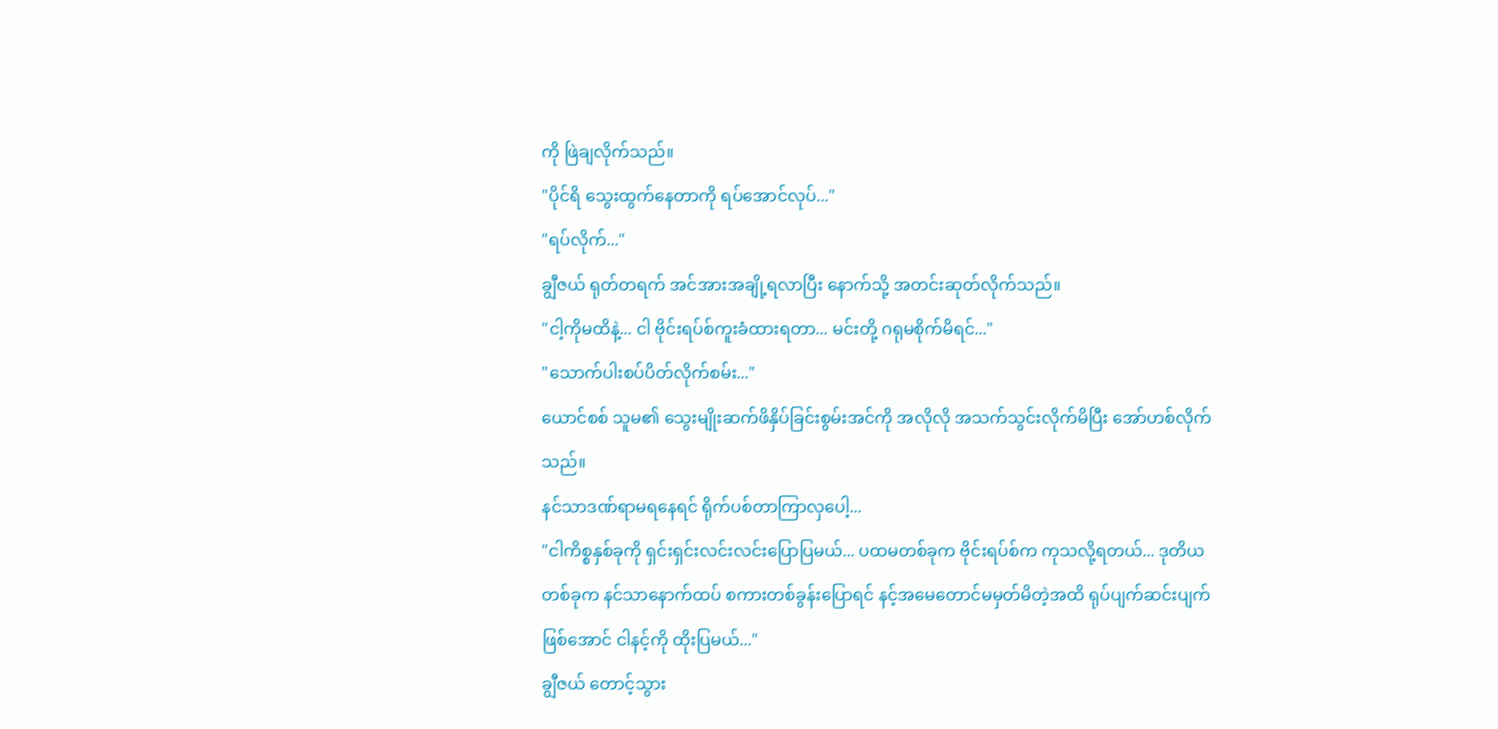ကို ဖြဲချလိုက်သည်။
"ပိုင်ရိ သွေးထွက်နေတာကို ရပ်အောင်လုပ်..."
"ရပ်လိုက်..."
ချွီဇယ် ရုတ်တရက် အင်အားအချို့ရလာပြီး နောက်သို့ အတင်းဆုတ်လိုက်သည်။
"ငါ့ကိုမထိနဲ့... ငါ ဗိုင်းရပ်စ်ကူးခံထားရတာ... မင်းတို့ ဂရုမစိုက်မိရင်..."
"သောက်ပါးစပ်ပိတ်လိုက်စမ်း..."
ယောင်စစ် သူမ၏ သွေးမျိုးဆက်ဖိနှိပ်ခြင်းစွမ်းအင်ကို အလိုလို အသက်သွင်းလိုက်မိပြီး အော်ဟစ်လိုက်သည်။
နင်သာဒဏ်ရာမရနေရင် ရိုက်ပစ်တာကြာလှပေါ့...
"ငါကိစ္စနှစ်ခုကို ရှင်းရှင်းလင်းလင်းပြောပြမယ်... ပထမတစ်ခုက ဗိုင်းရပ်စ်က ကုသလို့ရတယ်... ဒုတိယတစ်ခုက နင်သာနောက်ထပ် စကားတစ်ခွန်းပြောရင် နင့်အမေတောင်မမှတ်မိတဲ့အထိ ရုပ်ပျက်ဆင်းပျက်ဖြစ်အောင် ငါနင့်ကို ထိုးပြမယ်..."
ချွီဇယ် တောင့်သွား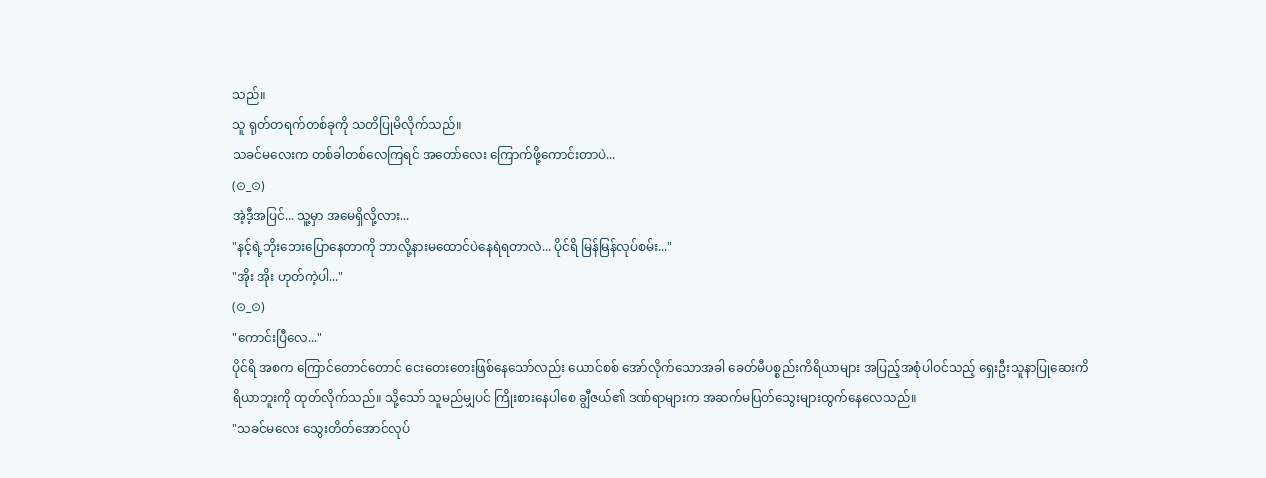သည်။
သူ ရုတ်တရက်တစ်ခုကို သတိပြုမိလိုက်သည်။
သခင်မလေးက တစ်ခါတစ်လေကြရင် အတော်လေး ကြောက်ဖို့ကောင်းတာပဲ...
(⊙_⊙)
အဲ့ဒီ့အပြင်... သူ့မှာ အမေရှိလို့လား...
"နင့်ရဲ့ဘိုးဘေးပြောနေတာကို ဘာလို့နားမထောင်ပဲနေရဲရတာလဲ... ပိုင်ရိ မြန်မြန်လုပ်စမ်း..."
"အိုး အိုး ဟုတ်ကဲ့ပါ..."
(⊙_⊙)
"ကောင်းပြီလေ..."
ပိုင်ရိ အစက ကြောင်တောင်တောင် ငေးတေးတေးဖြစ်နေသော်လည်း ယောင်စစ် အော်လိုက်သောအခါ ခေတ်မီပစ္စည်းကိရိယာများ အပြည့်အစုံပါဝင်သည့် ရှေးဦးသူနာပြုဆေးကိရိယာဘူးကို ထုတ်လိုက်သည်။ သို့သော် သူမည်မျှပင် ကြိုးစားနေပါစေ ချွီဇယ်၏ ဒဏ်ရာများက အဆက်မပြတ်သွေးများထွက်နေလေသည်။
"သခင်မလေး သွေးတိတ်အောင်လုပ်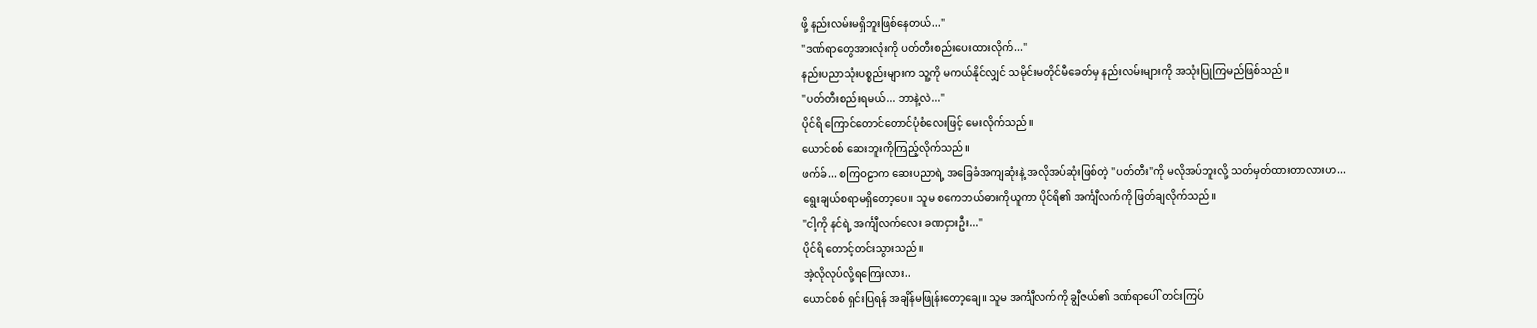ဖို့ နည်းလမ်းမရှိဘူးဖြစ်နေတယ်..."
"ဒဏ်ရာတွေအားလုံးကို ပတ်တီးစည်းပေးထားလိုက်..."
နည်းပညာသုံးပစ္စည်းများက သူ့ကို မကယ်နိုင်လျှင် သမိုင်းမတိုင်မီခေတ်မှ နည်းလမ်းများကို အသုံးပြုကြမည်ဖြစ်သည်။
"ပတ်တီးစည်းရမယ်... ဘာနဲ့လဲ..."
ပိုင်ရိ ကြောင်တောင်တောင်ပုံစံလေးဖြင့် မေးလိုက်သည်။
ယောင်စစ် ဆေးဘူးကိုကြည့်လိုက်သည်။
ဖက်ခ်... စကြဝဠာက ဆေးပညာရဲ့ အခြေခံအကျဆုံးနဲ့ အလိုအပ်ဆုံးဖြစ်တဲ့ "ပတ်တီး"ကို မလိုအပ်ဘူးလို့ သတ်မှတ်ထားတာလားဟ...
ရွေးချယ်စရာမရှိတော့ပေ။ သူမ စကေဘယ်ဓားကိုယူကာ ပိုင်ရိ၏ အင်္ကျီလက်ကို ဖြတ်ချလိုက်သည်။
"ငါ့ကို နင်ရဲ့ အင်္ကျီလက်လေး ခဏငှားဦး..."
ပိုင်ရိ တောင့်တင်းသွားသည်။
အဲ့လိုလုပ်လို့ရကြေးလား..
ယောင်စစ် ရှင်းပြရန် အချိန်မဖြုန်းတော့ချေ။ သူမ အင်္ကျီလက်ကို ချွီဇယ်၏ ဒဏ်ရာပေါ် တင်းကြပ်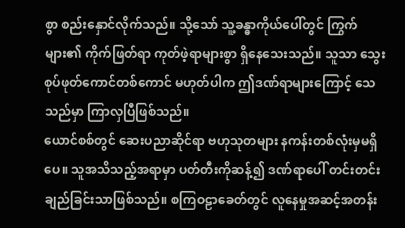စွာ စည်းနှောင်လိုက်သည်။ သို့သော် သူ့ခန္ဓာကိုယ်ပေါ်တွင် ကြွက်များ၏ ကိုက်ဖြတ်ရာ ကုတ်ဖဲ့ရာများစွာ ရှိနေသေးသည်။ သူသာ သွေးစုပ်ဖုတ်ကောင်တစ်ကောင် မဟုတ်ပါက ဤဒဏ်ရာများကြောင့် သေသည်မှာ ကြာလှပြီဖြစ်သည်။
ယောင်စစ်တွင် ဆေးပညာဆိုင်ရာ ဗဟုသုတများ နကန်းတစ်လုံးမှမရှိပေ။ သူအသိသည့်အရာမှာ ပတ်တီးကိုဆန့်၍ ဒဏ်ရာပေါ် တင်းတင်းချည်ခြင်းသာဖြစ်သည်။ စကြဝဠာခေတ်တွင် လူနေမှုအဆင့်အတန်း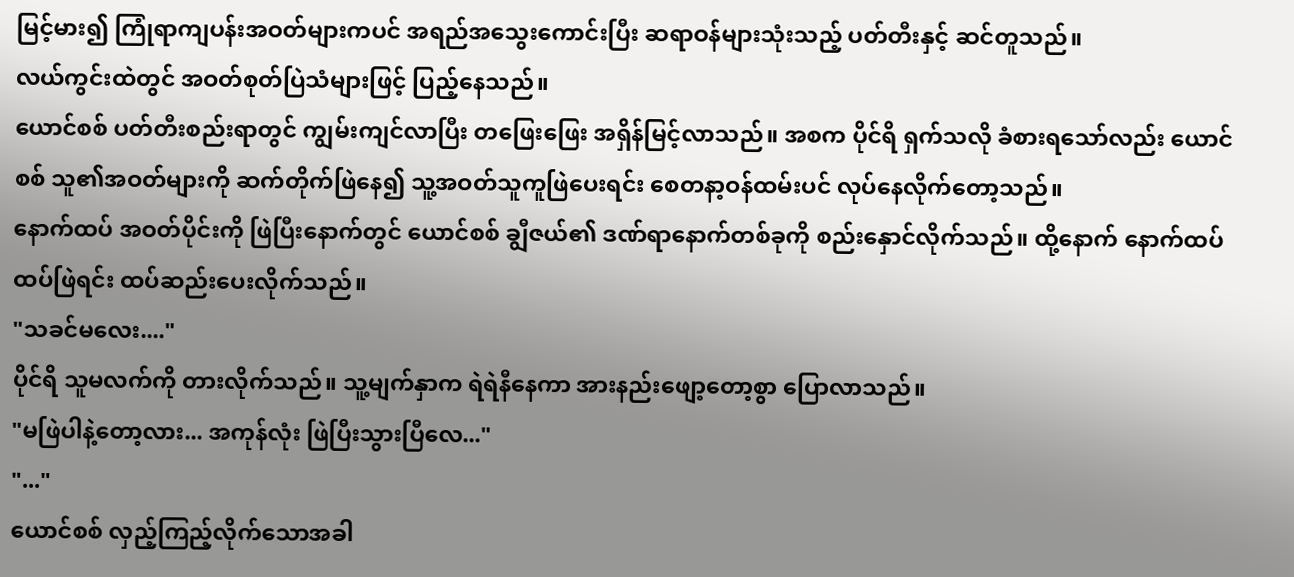မြင့်မား၍ ကြုံရာကျပန်းအဝတ်များကပင် အရည်အသွေးကောင်းပြီး ဆရာဝန်များသုံးသည့် ပတ်တီးနှင့် ဆင်တူသည်။
လယ်ကွင်းထဲတွင် အဝတ်စုတ်ပြဲသံများဖြင့် ပြည့်နေသည်။
ယောင်စစ် ပတ်တီးစည်းရာတွင် ကျွမ်းကျင်လာပြီး တဖြေးဖြေး အရှိန်မြင့်လာသည်။ အစက ပိုင်ရိ ရှက်သလို ခံစားရသော်လည်း ယောင်စစ် သူ၏အဝတ်များကို ဆက်တိုက်ဖြဲနေ၍ သူ့အဝတ်သူကူဖြဲပေးရင်း စေတနာ့ဝန်ထမ်းပင် လုပ်နေလိုက်တော့သည်။
နောက်ထပ် အဝတ်ပိုင်းကို ဖြဲပြီးနောက်တွင် ယောင်စစ် ချွီဇယ်၏ ဒဏ်ရာနောက်တစ်ခုကို စည်းနှောင်လိုက်သည်။ ထို့နောက် နောက်ထပ်ထပ်ဖြဲရင်း ထပ်ဆည်းပေးလိုက်သည်။
"သခင်မလေး...."
ပိုင်ရိ သူမလက်ကို တားလိုက်သည်။ သူ့မျက်နှာက ရဲရဲနီနေကာ အားနည်းဖျော့တော့စွာ ပြောလာသည်။
"မဖြဲပါနဲ့တော့လား... အကုန်လုံး ဖြဲပြီးသွားပြီလေ..."
"..."
ယောင်စစ် လှည့်ကြည့်လိုက်သောအခါ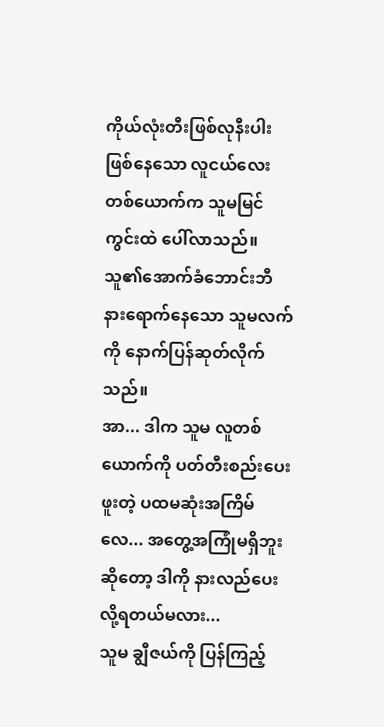ကိုယ်လုံးတီးဖြစ်လုနီးပါးဖြစ်နေသော လူငယ်လေးတစ်ယောက်က သူမမြင်ကွင်းထဲ ပေါ်လာသည်။ သူ၏အောက်ခံဘောင်းဘီနားရောက်နေသော သူမလက်ကို နောက်ပြန်ဆုတ်လိုက်သည်။
အာ... ဒါက သူမ လူတစ်ယောက်ကို ပတ်တီးစည်းပေးဖူးတဲ့ ပထမဆုံးအကြိမ်လေ... အတွေ့အကြုံမရှိဘူးဆိုတော့ ဒါကို နားလည်ပေးလို့ရတယ်မလား...
သူမ ချွီဇယ်ကို ပြန်ကြည့်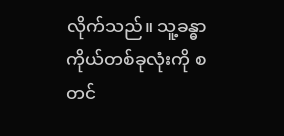လိုက်သည်။ သူ့ခန္ဓာကိုယ်တစ်ခုလုံးကို စတင်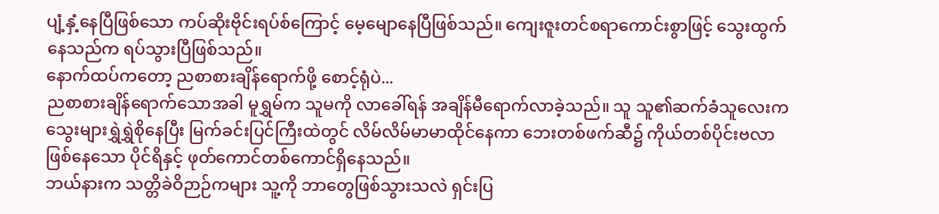ပျံ့နှံ့နေပြီဖြစ်သော ကပ်ဆိုးဗိုင်းရပ်စ်ကြောင့် မေ့မျောနေပြီဖြစ်သည်။ ကျေးဇူးတင်စရာကောင်းစွာဖြင့် သွေးထွက်နေသည်က ရပ်သွားပြီဖြစ်သည်။
နောက်ထပ်ကတော့ ညစာစားချိန်ရောက်ဖို့ စောင့်ရုံပဲ...
ညစာစားချိန်ရောက်သောအခါ မူရွှမ်က သူမကို လာခေါ်ရန် အချိန်မီရောက်လာခဲ့သည်။ သူ သူ၏ဆက်ခံသူလေးက သွေးများရွှဲရွှဲစိုနေပြီး မြက်ခင်းပြင်ကြီးထဲတွင် လိမ်လိမ်မာမာထိုင်နေကာ ဘေးတစ်ဖက်ဆီ၌ ကိုယ်တစ်ပိုင်းဗလာဖြစ်နေသော ပိုင်ရိနှင့် ဖုတ်ကောင်တစ်ကောင်ရှိနေသည်။
ဘယ်နားက သတ္တိခဲဝိဉာဉ်ကများ သူ့ကို ဘာတွေဖြစ်သွားသလဲ ရှင်းပြ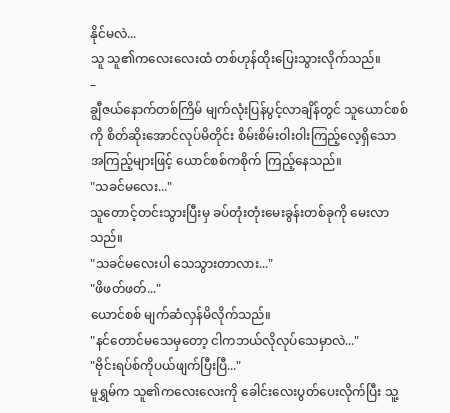နိုင်မလဲ...
သူ သူ၏ကလေးလေးထံ တစ်ဟုန်ထိုးပြေးသွားလိုက်သည်။
–
ချွီဇယ်နောက်တစ်ကြိမ် မျက်လုံးပြန်ပွင့်လာချိန်တွင် သူယောင်စစ်ကို စိတ်ဆိုးအောင်လုပ်မိတိုင်း စိမ်းစိမ်းဝါးဝါးကြည့်လေ့ရှိသော အကြည့်များဖြင့် ယောင်စစ်ကစိုက် ကြည့်နေသည်။
"သခင်မလေး..."
သူတောင့်တင်းသွားပြီးမှ ခပ်တုံးတုံးမေးခွန်းတစ်ခုကို မေးလာသည်။
"သခင်မလေးပါ သေသွားတာလား..."
"ဖိဖတ်ဖတ်..."
ယောင်စစ် မျက်ဆံလှန်မိလိုက်သည်။
"နင်တောင်မသေမှတော့ ငါကဘယ်လိုလုပ်သေမှာလဲ..."
"ဗိုင်းရပ်စ်ကိုပယ်ဖျက်ပြီးပြီ..."
မူရွှမ်က သူ၏ကလေးလေးကို ခေါင်းလေးပွတ်ပေးလိုက်ပြီး သူ့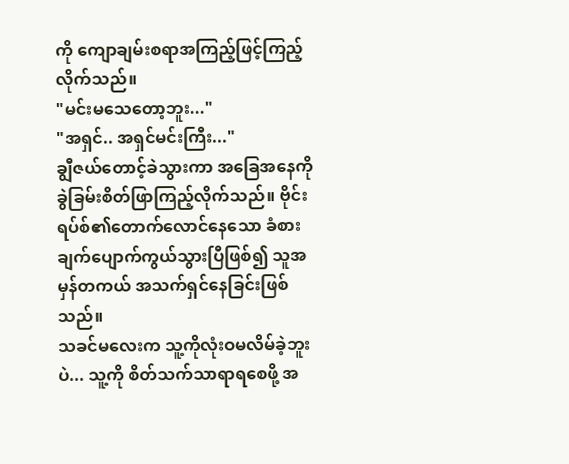ကို ကျောချမ်းစရာအကြည့်ဖြင့်ကြည့်လိုက်သည်။
"မင်းမသေတော့ဘူး..."
"အရှင်.. အရှင်မင်းကြီး..."
ချွီဇယ်တောင့်ခဲသွားကာ အခြေအနေကို ခွဲခြမ်းစိတ်ဖြာကြည့်လိုက်သည်။ ဗိုင်းရပ်စ်၏တောက်လောင်နေသော ခံစားချက်ပျောက်ကွယ်သွားပြီဖြစ်၍ သူအမှန်တကယ် အသက်ရှင်နေခြင်းဖြစ်သည်။
သခင်မလေးက သူ့ကိုလုံးဝမလိမ်ခဲ့ဘူးပဲ... သူ့ကို စိတ်သက်သာရာရစေဖို့ အ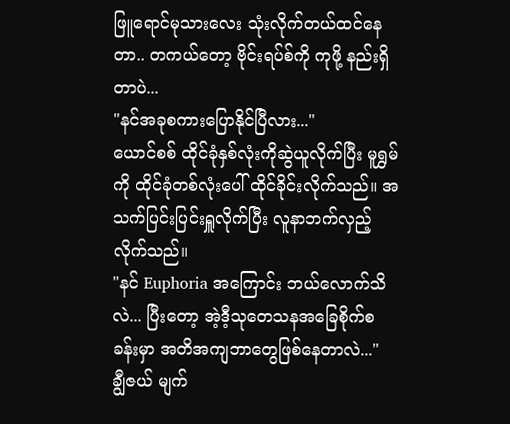ဖြူရောင်မုသားလေး သုံးလိုက်တယ်ထင်နေတာ.. တကယ်တော့ ဗိုင်းရပ်စ်ကို ကုဖို့ နည်းရှိတာပဲ...
"နင်အခုစကားပြောနိုင်ပြီလား..."
ယောင်စစ် ထိုင်ခုံနှစ်လုံးကိုဆွဲယူလိုက်ပြီး မူရွှမ်ကို ထိုင်ခုံတစ်လုံးပေါ် ထိုင်ခိုင်းလိုက်သည်။ အသက်ပြင်းပြင်းရှူလိုက်ပြီး လူနာဘက်လှည့်လိုက်သည်။
"နင် Euphoria အကြောင်း ဘယ်လောက်သိလဲ... ပြီးတော့ အဲ့ဒီ့သုတေသနအခြေစိုက်စခန်းမှာ အတိအကျဘာတွေဖြစ်နေတာလဲ..."
ချွီဇယ် မျက်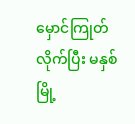မှောင်ကြုတ်လိုက်ပြီး မနှစ်မြို့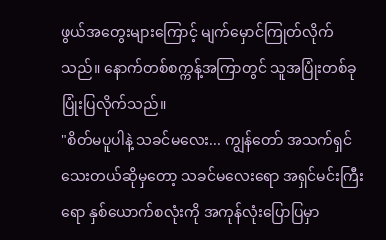ဖွယ်အတွေးများကြောင့် မျက်မှောင်ကြုတ်လိုက်သည်။ နောက်တစ်စက္ကန့်အကြာတွင် သူအပြုံးတစ်ခုပြုံးပြလိုက်သည်။
"စိတ်မပူပါနဲ့ သခင်မလေး... ကျွန်တော် အသက်ရှင်သေးတယ်ဆိုမှတော့ သခင်မလေးရော အရှင်မင်းကြီးရော နှစ်ယောက်စလုံးကို အကုန်လုံးပြောပြမှာ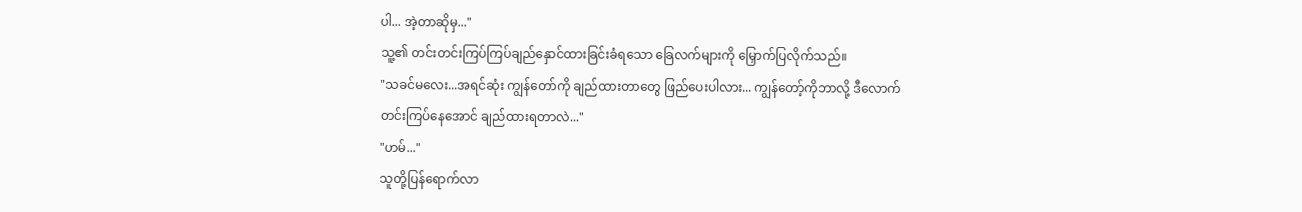ပါ... အဲ့တာဆိုမှ..."
သူ့၏ တင်းတင်းကြပ်ကြပ်ချည်နှောင်ထားခြင်းခံရသော ခြေလက်များကို မြှောက်ပြလိုက်သည်။
"သခင်မလေး...အရင်ဆုံး ကျွန်တော်ကို ချည်ထားတာတွေ ဖြည်ပေးပါလား... ကျွန်တော့်ကိုဘာလို့ ဒီလောက်တင်းကြပ်နေအောင် ချည်ထားရတာလဲ..."
"ဟမ်..."
သူတို့ပြန်ရောက်လာ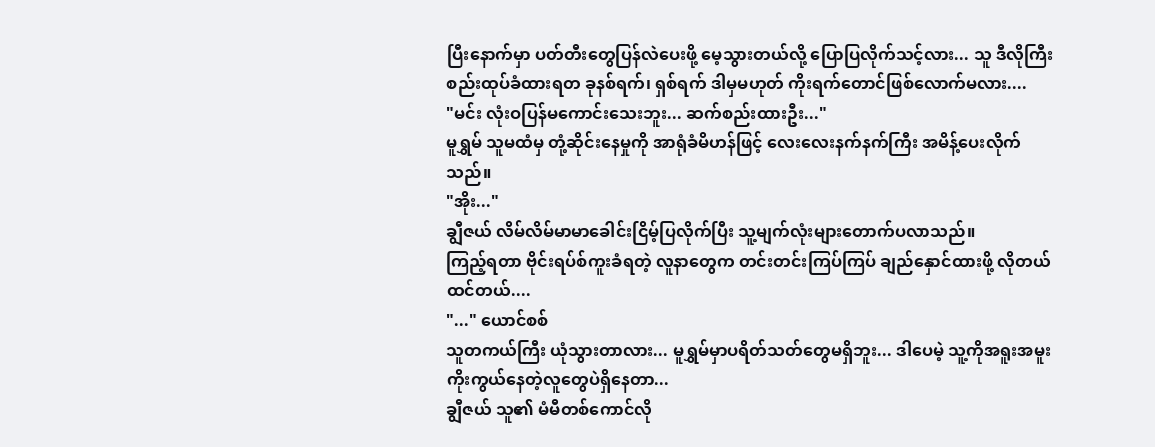ပြီးနောက်မှာ ပတ်တီးတွေပြန်လဲပေးဖို့ မေ့သွားတယ်လို့ ပြောပြလိုက်သင့်လား... သူ ဒီလိုကြီး စည်းထုပ်ခံထားရတ ခုနစ်ရက်၊ ရှစ်ရက် ဒါမှမဟုတ် ကိုးရက်တောင်ဖြစ်လောက်မလား....
"မင်း လုံးဝပြန်မကောင်းသေးဘူး... ဆက်စည်းထားဦး..."
မူရွှမ် သူမထံမှ တုံ့ဆိုင်းနေမှုကို အာရုံခံမိဟန်ဖြင့် လေးလေးနက်နက်ကြီး အမိန့်ပေးလိုက်သည်။
"အိုး..."
ချွီဇယ် လိမ်လိမ်မာမာခေါင်းငြိမ့်ပြလိုက်ပြီး သူ့မျက်လုံးများတောက်ပလာသည်။
ကြည့်ရတာ ဗိုင်းရပ်စ်ကူးခံရတဲ့ လူနာတွေက တင်းတင်းကြပ်ကြပ် ချည်နှောင်ထားဖို့ လိုတယ်ထင်တယ်....
"..." ယောင်စစ်
သူတကယ်ကြီး ယုံသွားတာလား... မူရွှမ်မှာပရိတ်သတ်တွေမရှိဘူး... ဒါပေမဲ့ သူ့ကိုအရူးအမူး ကိုးကွယ်နေတဲ့လူတွေပဲရှိနေတာ...
ချွီဇယ် သူ၏ မံမီတစ်ကောင်လို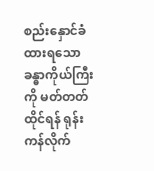စည်းနှောင်ခံထားရသော ခန္ဓာကိုယ်ကြီးကို မတ်တတ်ထိုင်ရန် ရုန်းကန်လိုက်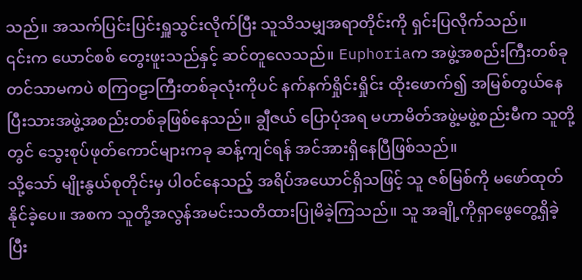သည်။ အသက်ပြင်းပြင်းရှူသွင်းလိုက်ပြီး သူသိသမျှအရာတိုင်းကို ရှင်းပြလိုက်သည်။
၎င်းက ယောင်စစ် တွေးဖူးသည်နှင့် ဆင်တူလေသည်။ Euphoriaက အဖွဲ့အစည်းကြီးတစ်ခုတင်သာမကပဲ စကြဝဠာကြီးတစ်ခုလုံးကိုပင် နက်နက်ရှိုင်းရှိုင်း ထိုးဖောက်၍ အမြစ်တွယ်နေပြီးသားအဖွဲ့အစည်းတစ်ခုဖြစ်နေသည်။ ချွီဇယ် ပြောပုံအရ မဟာမိတ်အဖွဲ့မဖွဲ့စည်းမီက သူတို့တွင် သွေးစုပ်ဖုတ်ကောင်များကခု ဆန့်ကျင်ရန် အင်အားရှိနေပြီဖြစ်သည်။
သို့သော် မျိုးနွယ်စုတိုင်းမှ ပါဝင်နေသည့် အရိပ်အယောင်ရှိသဖြင့် သူ ဇစ်မြစ်ကို မဖော်ထုတ်နိုင်ခဲ့ပေ။ အစက သူတို့အလွန်အမင်းသတိထားပြုမိခဲ့ကြသည်။ သူ အချို့ကိုရှာဖွေတွေ့ရှိခဲ့ပြီး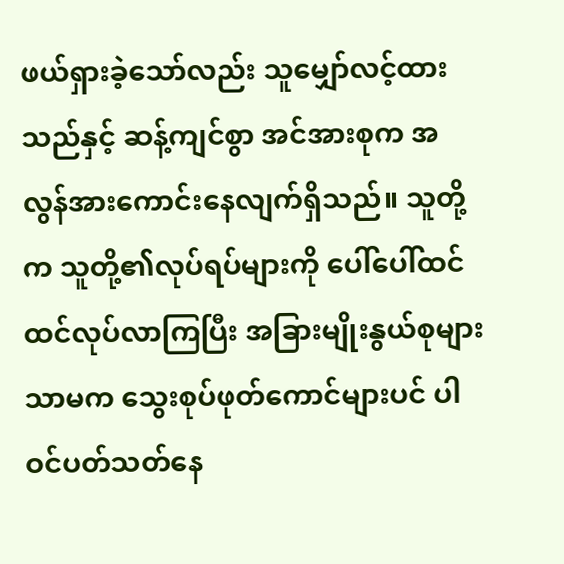ဖယ်ရှားခဲ့သော်လည်း သူမျှော်လင့်ထားသည်နှင့် ဆန့်ကျင်စွာ အင်အားစုက အလွန်အားကောင်းနေလျက်ရှိသည်။ သူတို့က သူတို့၏လုပ်ရပ်များကို ပေါ်ပေါ်ထင်ထင်လုပ်လာကြပြီး အခြားမျိုးနွယ်စုများသာမက သွေးစုပ်ဖုတ်ကောင်များပင် ပါဝင်ပတ်သတ်နေ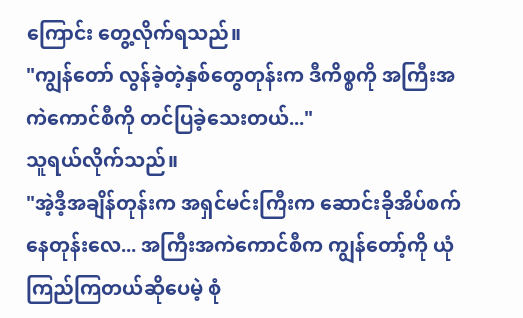ကြောင်း တွေ့လိုက်ရသည်။
"ကျွန်တော် လွန်ခဲ့တဲ့နှစ်တွေတုန်းက ဒီကိစ္စကို အကြီးအကဲကောင်စီကို တင်ပြခဲ့သေးတယ်..."
သူရယ်လိုက်သည်။
"အဲ့ဒီ့အချိန်တုန်းက အရှင်မင်းကြီးက ဆောင်းခိုအိပ်စက်နေတုန်းလေ... အကြီးအကဲကောင်စီက ကျွန်တော့်ကို ယုံကြည်ကြတယ်ဆိုပေမဲ့ စုံ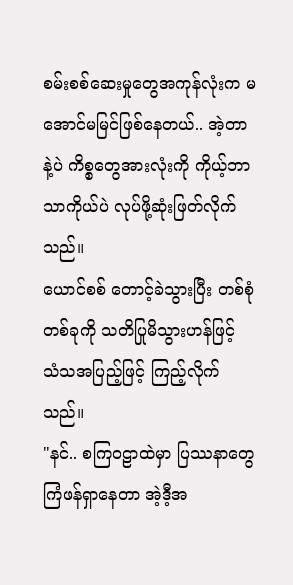စမ်းစစ်ဆေးမှုတွေအကုန်လုံးက မအောင်မမြင်ဖြစ်နေတယ်.. အဲ့တာနဲ့ပဲ ကိစ္စတွေအားလုံးကို ကိုယ့်ဘာသာကိုယ်ပဲ လုပ်ဖို့ဆုံးဖြတ်လိုက်သည်။
ယောင်စစ် တောင့်ခဲသွားပြီး တစ်စုံတစ်ခုကို သတိပြုမိသွားဟန်ဖြင့် သံသအပြည့်ဖြင့် ကြည့်လိုက်သည်။
"နင်.. စကြဝဠာထဲမှာ ပြဿနာတွေကြံဖန်ရှာနေတာ အဲ့ဒီ့အ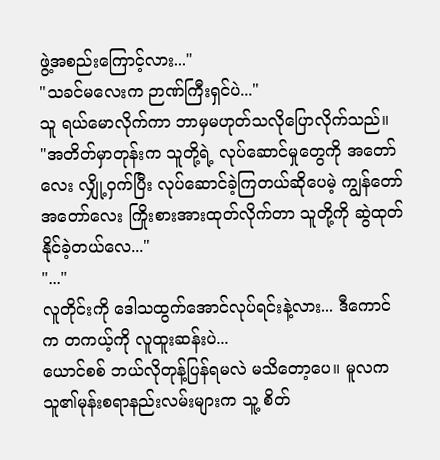ဖွဲ့အစည်းကြောင့်လား..."
"သခင်မလေးက ဉာဏ်ကြီးရှင်ပဲ..."
သူ ရယ်မောလိုက်ကာ ဘာမှမဟုတ်သလိုပြောလိုက်သည်။
"အတိတ်မှာတုန်းက သူတို့ရဲ့ လုပ်ဆောင်မှုတွေကို အတော်လေး လျှို့ဝှက်ပြီး လုပ်ဆောင်ခဲ့ကြတယ်ဆိုပေမဲ့ ကျွန်တော် အတော်လေး ကြိုးစားအားထုတ်လိုက်တာ သူတို့ကို ဆွဲထုတ်နိုင်ခဲ့တယ်လေ..."
"..."
လူတိုင်းကို ဒေါသထွက်အောင်လုပ်ရင်းနဲ့လား... ဒီကောင်က တကယ့်ကို လူထူးဆန်းပဲ...
ယောင်စစ် ဘယ်လိုတုန့်ပြန်ရမလဲ မသိတော့ပေ။ မူလက သူ၏မုန်းစရာနည်းလမ်းများက သူ့ စိတ်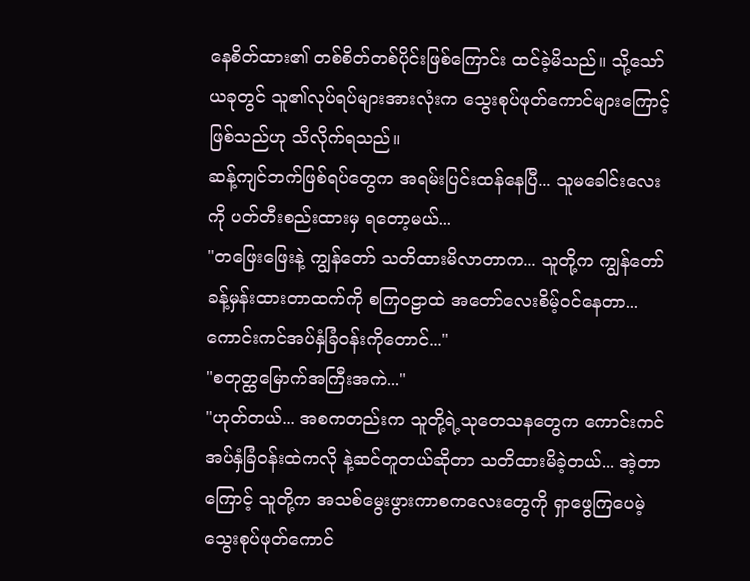နေစိတ်ထား၏ တစ်စိတ်တစ်ပိုင်းဖြစ်ကြောင်း ထင်ခဲ့မိသည်။ သို့သော် ယခုတွင် သူ၏လုပ်ရပ်များအားလုံးက သွေးစုပ်ဖုတ်ကောင်များကြောင့်ဖြစ်သည်ဟု သိလိုက်ရသည်။
ဆန့်ကျင်ဘက်ဖြစ်ရပ်တွေက အရမ်းပြင်းထန်နေပြီ... သူမခေါင်းလေးကို ပတ်တီးစည်းထားမှ ရတော့မယ်...
"တဖြေးဖြေးနဲ့ ကျွန်တော် သတိထားမိလာတာက... သူတို့က ကျွန်တော်ခန့်မှန်းထားတာထက်ကို စကြဝဠာထဲ အတော်လေးစိမ့်ဝင်နေတာ... ကောင်းကင်အပ်နှံခြံဝန်းကိုတောင်..."
"စတုတ္ထမြောက်အကြီးအကဲ..."
"ဟုတ်တယ်... အစကတည်းက သူတို့ရဲ့သုတေသနတွေက ကောင်းကင်အပ်နှံခြံဝန်းထဲကလို နဲ့ဆင်တူတယ်ဆိုတာ သတိထားမိခဲ့တယ်... အဲ့တာကြောင့် သူတို့က အသစ်မွေးဖွားကာစကလေးတွေကို ရှာဖွေကြပေမဲ့ သွေးစုပ်ဖုတ်ကောင်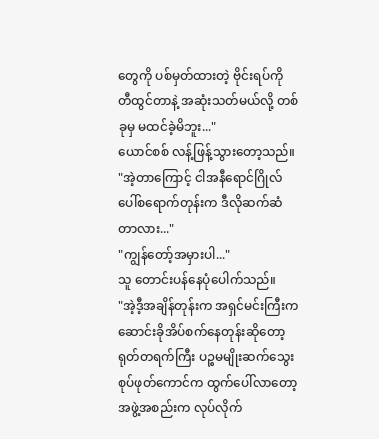တွေကို ပစ်မှတ်ထားတဲ့ ဗိုင်းရပ်ကို တီထွင်တာနဲ့ အဆုံးသတ်မယ်လို့ တစ်ခုမှ မထင်ခဲ့မိဘူး..."
ယောင်စစ် လန့်ဖြန့်သွားတော့သည်။
"အဲ့တာကြောင့် ငါအနီရောင်ဂြိုလ်ပေါ်စရောက်တုန်းက ဒီလိုဆက်ဆံတာလား..."
"ကျွန်တော့်အမှားပါ..."
သူ တောင်းပန်နေပုံပေါက်သည်။
"အဲ့ဒီ့အချိန်တုန်းက အရှင်မင်းကြီးက ဆောင်းခိုအိပ်စက်နေတုန်းဆိုတော့ ရုတ်တရက်ကြီး ပဉ္စမမျိုးဆက်သွေးစုပ်ဖုတ်ကောင်က ထွက်ပေါ်လာတော့ အဖွဲ့အစည်းက လုပ်လိုက်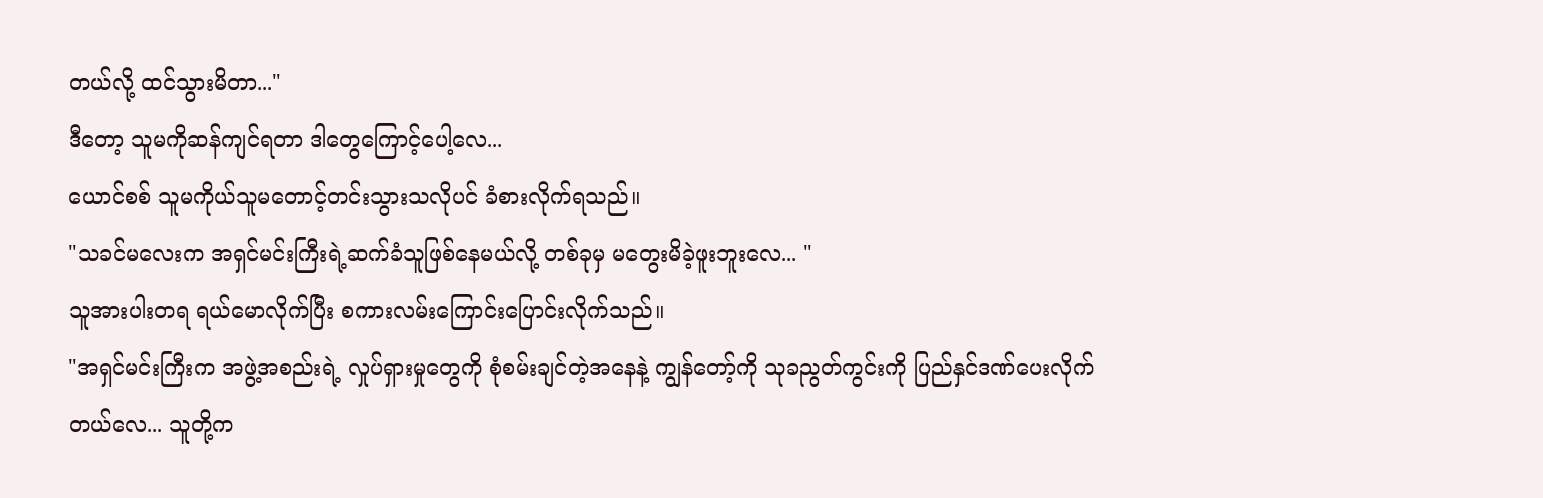တယ်လို့ ထင်သွားမိတာ..."
ဒီတော့ သူမကိုဆန်ကျင်ရတာ ဒါတွေကြောင့်ပေါ့လေ...
ယောင်စစ် သူမကိုယ်သူမတောင့်တင်းသွားသလိုပင် ခံစားလိုက်ရသည်။
"သခင်မလေးက အရှင်မင်းကြီးရဲ့ဆက်ခံသူဖြစ်နေမယ်လို့ တစ်ခုမှ မတွေးမိခဲ့ဖူးဘူးလေ... "
သူအားပါးတရ ရယ်မောလိုက်ပြီး စကားလမ်းကြောင်းပြောင်းလိုက်သည်။
"အရှင်မင်းကြီးက အဖွဲ့အစည်းရဲ့ လှုပ်ရှားမှုတွေကို စုံစမ်းချင်တဲ့အနေနဲ့ ကျွန်တော့်ကို သုခညွတ်ကွင်းကို ပြည်နှင်ဒဏ်ပေးလိုက်တယ်လေ... သူတို့က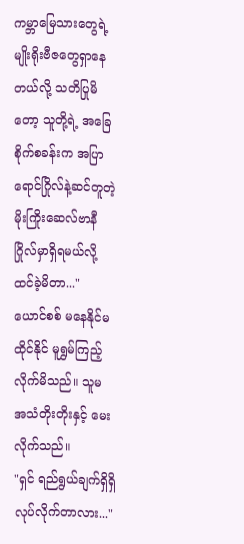ကမ္ဘာမြေသားတွေရဲ့ မျိုးရိုးဗီဇတွေရှာနေတယ်လို့ သတိပြုမိတော့ သူတို့ရဲ့ အခြေစိုက်စခန်းက အပြာရောင်ဂြိုလ်နဲ့ဆင်တူတဲ့ မိုးကြိုးဆေလ်ဗာနီဂြိုလ်မှာရှိရမယ်လို့ ထင်ခဲ့မိတာ..."
ယောင်စစ် မနေနိုင်မထိုင်နိုင် မူရွှမ်ကြည့်လိုက်မိသည်။ သူမ အသံတိုးတိုးနှင့် မေးလိုက်သည်။
"ရှင် ရည်ရွယ်ချက်ရှိရှိလုပ်လိုက်တာလား..."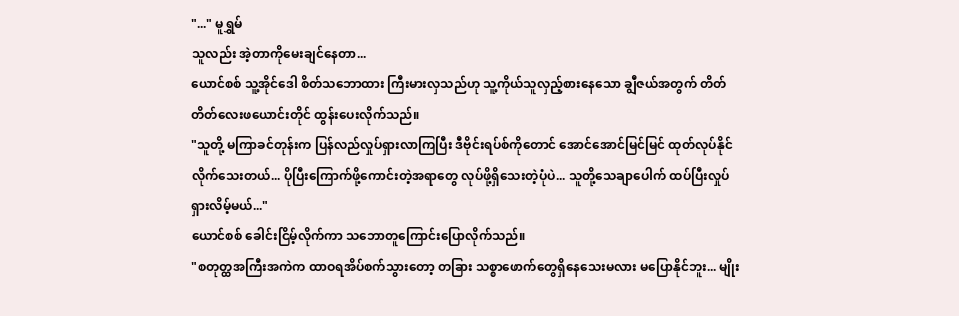"..." မူရွှမ်
သူလည်း အဲ့တာကိုမေးချင်နေတာ...
ယောင်စစ် သူ့အိုင်ဒေါ စိတ်သဘောထား ကြီးမားလှသည်ဟု သူ့ကိုယ်သူလှည့်စားနေသော ချွီဇယ်အတွက် တိတ်တိတ်လေးဖယောင်းတိုင် ထွန်းပေးလိုက်သည်။
"သူတို့ မကြာခင်တုန်းက ပြန်လည်လှုပ်ရှားလာကြပြီး ဒီဗိုင်းရပ်စ်ကိုတောင် အောင်အောင်မြင်မြင် ထုတ်လုပ်နိုင်လိုက်သေးတယ်... ပိုပြီးကြောက်ဖို့ကောင်းတဲ့အရာတွေ လုပ်ဖို့ရှိသေးတဲ့ပုံပဲ... သူတို့သေချာပေါက် ထပ်ပြီးလှုပ်ရှားလိမ့်မယ်..."
ယောင်စစ် ခေါင်းငြိမ့်လိုက်ကာ သဘောတူကြောင်းပြောလိုက်သည်။
"စတုတ္ထအကြီးအကဲက ထာဝရအိပ်စက်သွားတော့ တခြား သစ္စာဖောက်တွေရှိနေသေးမလား မပြောနိုင်ဘူး... မျိုး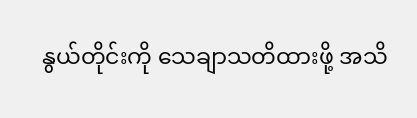နွယ်တိုင်းကို သေချာသတိထားဖို့ အသိ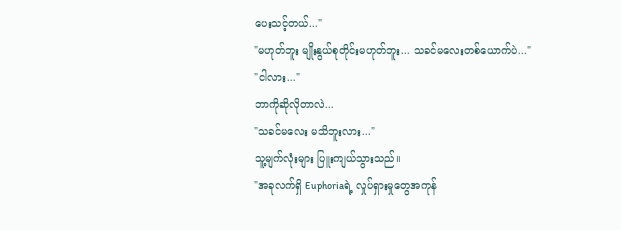ပေးသင့်တယ်..."
"မဟုတ်ဘူး မျိုးနွယ်စုတိုင်းမဟုတ်ဘူး... သခင်မလေးတစ်ယောက်ပဲ..."
"ငါလား..."
ဘာကိုဆိုလိုတာလဲ...
"သခင်မလေး မသိဘူးလား..."
သူ့မျက်လုံးများ ပြူးကျယ်သွားသည်။
"အခုလက်ရှိ Euphoriaရဲ့ လှုပ်ရှားမှုတွေအကုန်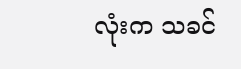လုံးက သခင်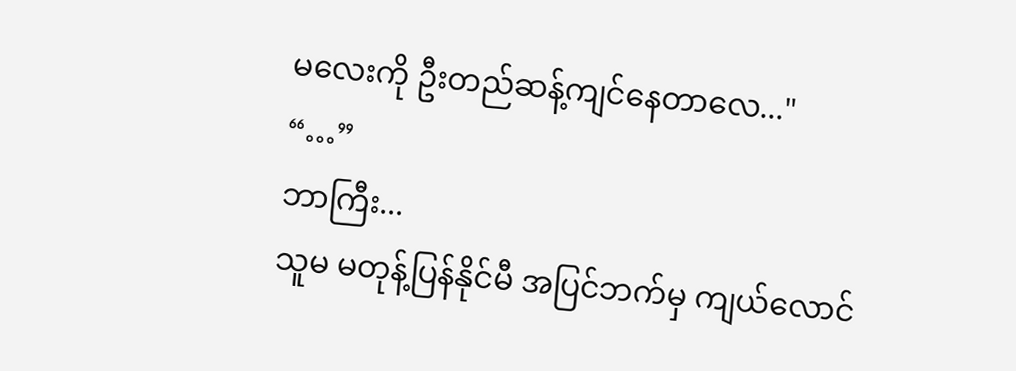မလေးကို ဦးတည်ဆန့်ကျင်နေတာလေ..."
“…”
ဘာကြီး...
သူမ မတုန့်ပြန်နိုင်မီ အပြင်ဘက်မှ ကျယ်လောင်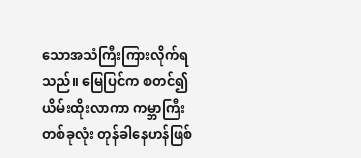သောအသံကြီးကြားလိုက်ရသည်။ မြေပြင်က စတင်၍ ယိမ်းထိုးလာကာ ကမ္ဘာကြီးတစ်ခုလုံး တုန်ခါနေဟန်ဖြစ်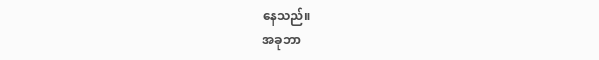နေသည်။
အခုဘာ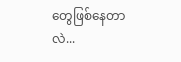တွေဖြစ်နေတာလဲ...